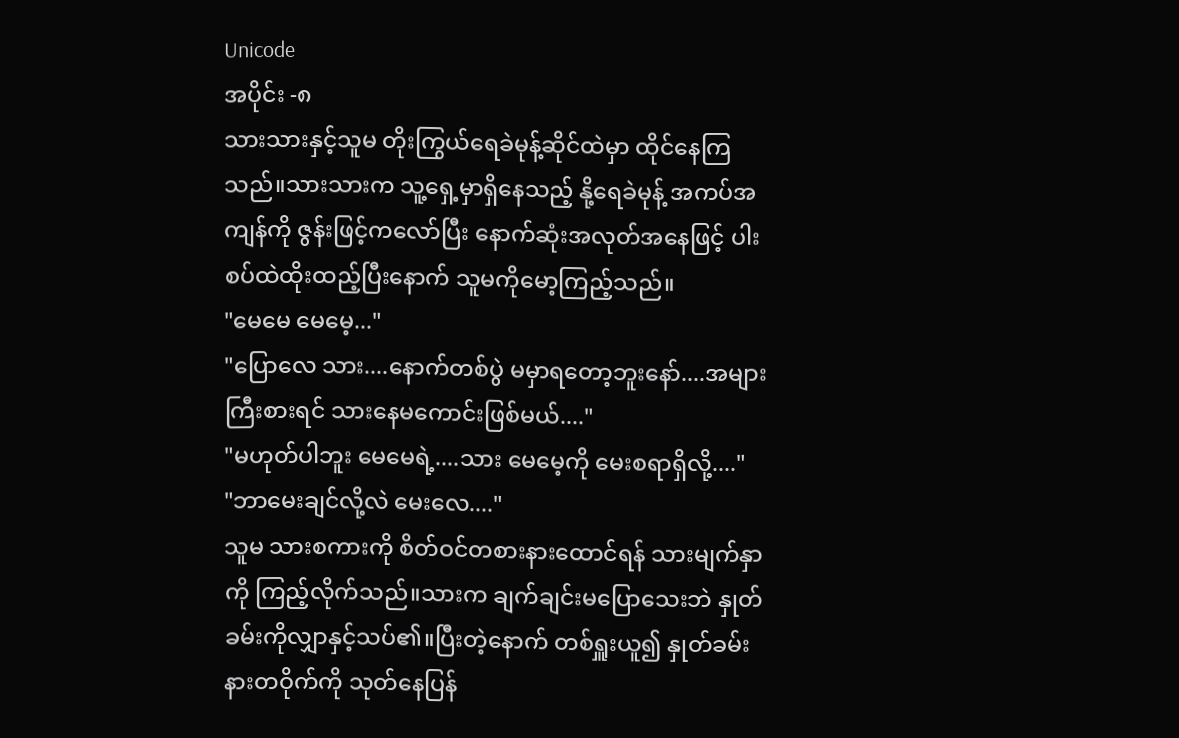Unicode
အပိုင်း -၈
သားသားနှင့်သူမ တိုးကြွယ်ရေခဲမုန့်ဆိုင်ထဲမှာ ထိုင်နေကြသည်။သားသားက သူ့ရှေ့မှာရှိနေသည့် နို့ရေခဲမုန့် အကပ်အကျန်ကို ဇွန်းဖြင့်ကလော်ပြီး နောက်ဆုံးအလုတ်အနေဖြင့် ပါးစပ်ထဲထိုးထည့်ပြီးနောက် သူမကိုမော့ကြည့်သည်။
"မေမေ မေမေ့..."
"ပြောလေ သား....နောက်တစ်ပွဲ မမှာရတော့ဘူးနော်....အများကြီးစားရင် သားနေမကောင်းဖြစ်မယ်...."
"မဟုတ်ပါဘူး မေမေရဲ့....သား မေမေ့ကို မေးစရာရှိလို့...."
"ဘာမေးချင်လို့လဲ မေးလေ...."
သူမ သားစကားကို စိတ်ဝင်တစားနားထောင်ရန် သားမျက်နှာကို ကြည့်လိုက်သည်။သားက ချက်ချင်းမပြောသေးဘဲ နှုတ်ခမ်းကိုလျှာနှင့်သပ်၏။ပြီးတဲ့နောက် တစ်ရှူးယူ၍ နှုတ်ခမ်းနားတဝိုက်ကို သုတ်နေပြန်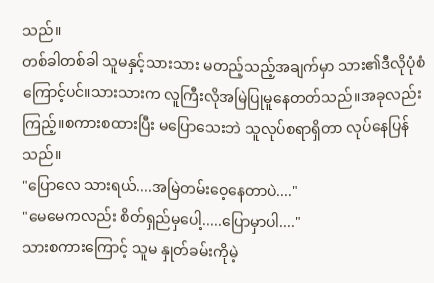သည်။
တစ်ခါတစ်ခါ သူမနှင့်သားသား မတည့်သည့်အချက်မှာ သား၏ဒီလိုပုံစံကြောင့်ပင်။သားသားက လူကြီးလိုအမြဲပြုမူနေတတ်သည်။အခုလည်း ကြည့်။စကားစထားပြီး မပြောသေးဘဲ သူလုပ်စရာရှိတာ လုပ်နေပြန်သည်။
"ပြောလေ သားရယ်....အမြဲတမ်းဝေ့နေတာပဲ...."
"မေမေကလည်း စိတ်ရှည်မှပေါ့.....ပြောမှာပါ...."
သားစကားကြောင့် သူမ နှုတ်ခမ်းကိုမဲ့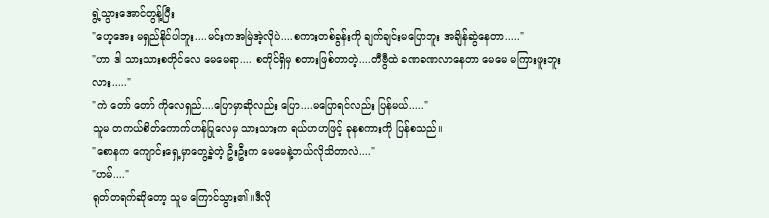ရွဲ့သွားအောင်တွန့်ပြီး
"ဟေ့အေး မရှည်နိုင်ပါဘူး....မင်းကအမြဲအဲ့လိုပဲ....စကားတစ်ခွန်းကို ချက်ချင်းမပြောဘူး အချိန်ဆွဲနေတာ....."
"ဟာ ဒါ သားသားစတိုင်လေ မေမေရာ.... စတိုင်ရှိမှ စတားဖြစ်တာတဲ့....တီဗွီထဲ ခဏခဏလာနေတာ မေမေ မကြားဖူးဘူးလား....."
"ကဲ တော် တော် ကိုလေရှည်....ပြောမှာဆိုလည်း ပြော....မပြောရင်လည်း ပြန်မယ်....."
သူမ တကယ်စိတ်ကောက်ဟန်ပြုလေမှ သားသားက ရယ်ဟဟဖြင့် ခုနစကားကို ပြန်စသည်။
"စောနက ကျောင်းရှေ့မှာတွေ့ခဲ့တဲ့ ဦးဦးက မေမေနဲ့ဘယ်လိုသိတာလဲ...."
"ဟမ်...."
ရုတ်တရက်ဆိုတော့ သူမ ကြောင်သွား၏။ဒီလို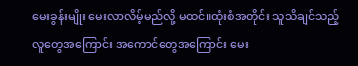မေးခွန်းမျိုး မေးလာလိမ့်မည်လို့ မထင်။ထုံးစံအတိုင်း သူသိချင်သည့် လူတွေအကြောင်း အကောင်တွေအကြောင်း မေး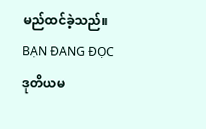မည်ထင်ခဲ့သည်။
BẠN ĐANG ĐỌC
ဒုတိယမ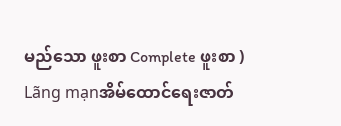မည်သော ဖူးစာ Complete ဖူးစာ )
Lãng mạnအိမ်ထောင်ရေးဇာတ်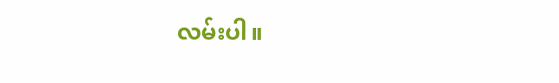လမ်းပါ။